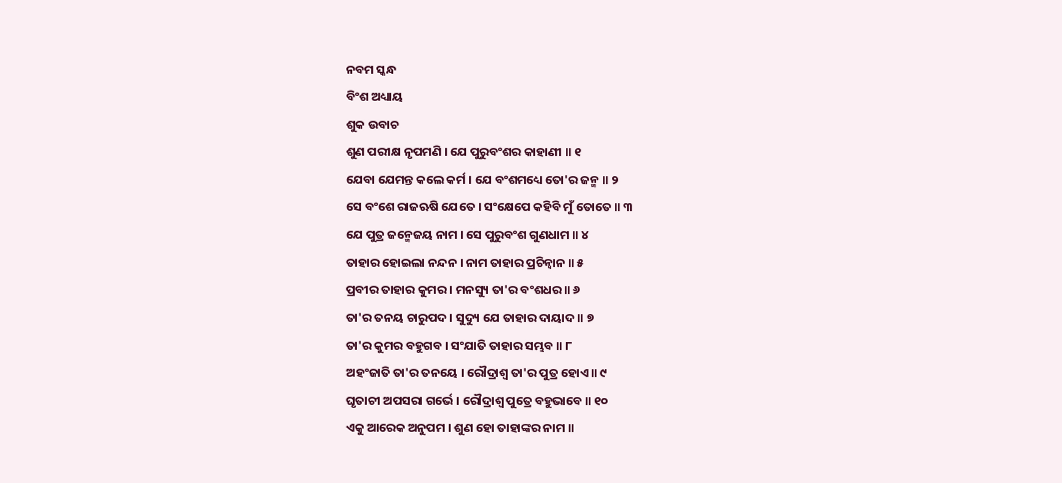ନବମ ସ୍କନ୍ଧ
ବିଂଶ ଅଧ୍ୟାୟ
ଶୁକ ଉବାଚ
ଶୁଣ ପରୀକ୍ଷ ନୃପମଣି । ଯେ ପୁରୁବଂଶର କାହାଣୀ ॥ ୧
ଯେବା ଯେମନ୍ତ କଲେ କର୍ମ । ଯେ ବଂଶମଧ୍ୟେ ତୋ'ର ଜନ୍ମ ॥ ୨
ସେ ବଂଶେ ରାଜଋଷି ଯେତେ । ସଂକ୍ଷେପେ କହିବି ମୁଁ ତୋତେ ॥ ୩
ଯେ ପୁତ୍ର ଜନ୍ମେଜୟ ନାମ । ସେ ପୁରୁବଂଶ ଗୁଣଧାମ ॥ ୪
ତାହାର ହୋଇଲା ନନ୍ଦନ । ନାମ ତାହାର ପ୍ରଚିନ୍ୱାନ ॥ ୫
ପ୍ରବୀର ତାହାର କୁମର । ମନସ୍ୟୁ ତା'ର ବଂଶଧର ॥ ୬
ତା'ର ତନୟ ଚାରୁପଦ । ସୁଦ୍ୟୁ ଯେ ତାହାର ଦାୟାଦ ॥ ୭
ତା'ର କୁମର ବହୁଗବ । ସଂଯାତି ତାହାର ସମ୍ଭବ ॥ ୮
ଅହଂଜାତି ତା'ର ତନୟେ । ରୌଦ୍ରାଶ୍ୱ ତା'ର ପୁତ୍ର ହୋଏ ॥ ୯
ଘୃତାଚୀ ଅପସରା ଗର୍ଭେ । ରୌଦ୍ରାଶ୍ୱ ପୁତ୍ରେ ବହୁଭାବେ ॥ ୧୦
ଏକୁ ଆରେକ ଅନୁପମ । ଶୁଣ ହୋ ତାହାଙ୍କର ନାମ ॥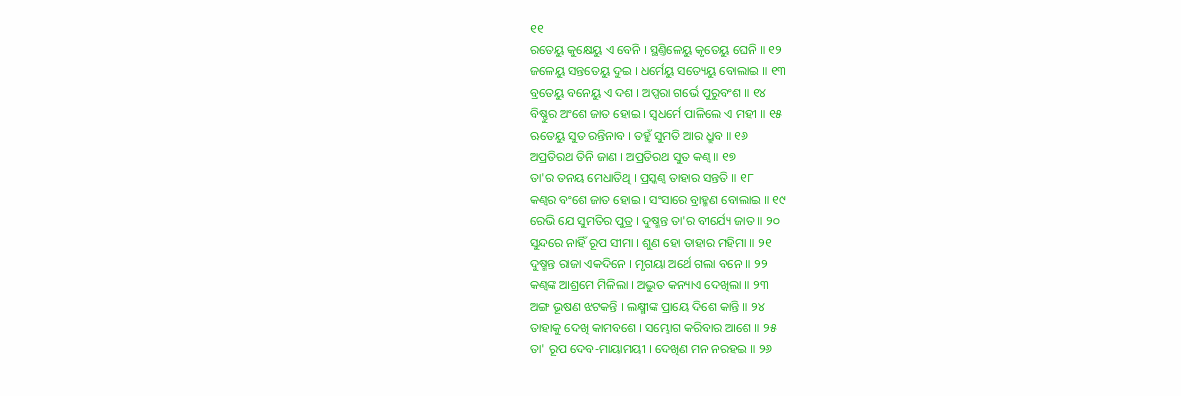୧୧
ରତେୟୁ କୁକ୍ଷେୟୁ ଏ ବେନି । ସ୍ଥଣ୍ତିଳେୟୁ କୃତେୟୁ ଘେନି ॥ ୧୨
ଜଳେୟୁ ସନ୍ତତେୟୁ ଦୁଇ । ଧର୍ମେୟୁ ସତ୍ୟେୟୁ ବୋଲାଇ ॥ ୧୩
ବ୍ରତେୟୁ ବନେୟୁ ଏ ଦଶ । ଅପ୍ସରା ଗର୍ଭେ ପୁରୁବଂଶ ॥ ୧୪
ବିଷ୍ଣୁର ଅଂଶେ ଜାତ ହୋଇ । ସ୍ୱଧର୍ମେ ପାଳିଲେ ଏ ମହୀ ॥ ୧୫
ଋତେୟୁ ସୁତ ରନ୍ତିନାବ । ତହୁଁ ସୁମତି ଆର ଧ୍ରୁବ ॥ ୧୬
ଅପ୍ରତିରଥ ତିନି ଜାଣ । ଅପ୍ରତିରଥ ସୁତ କଣ୍ୱ ॥ ୧୭
ତା'ର ତନୟ ମେଧାତିଥି । ପ୍ରସ୍କଣ୍ୱ ତାହାର ସନ୍ତତି ॥ ୧୮
କଣ୍ୱର ବଂଶେ ଜାତ ହୋଇ । ସଂସାରେ ବ୍ରାହ୍ମଣ ବୋଲାଇ ॥ ୧୯
ରେଭି ଯେ ସୁମତିର ପୁତ୍ର । ଦୁଷ୍ମନ୍ତ ତା'ର ବୀର୍ଯ୍ୟେ ଜାତ ॥ ୨୦
ସୁନ୍ଦରେ ନାହିଁ ରୂପ ସୀମା । ଶୁଣ ହୋ ତାହାର ମହିମା ॥ ୨୧
ଦୁଷ୍ମନ୍ତ ରାଜା ଏକଦିନେ । ମୃଗୟା ଅର୍ଥେ ଗଲା ବନେ ॥ ୨୨
କଣ୍ୱଙ୍କ ଆଶ୍ରମେ ମିଳିଲା । ଅଦ୍ଭୁତ କନ୍ୟାଏ ଦେଖିଲା ॥ ୨୩
ଅଙ୍ଗ ଭୂଷଣ ଝଟକନ୍ତି । ଲକ୍ଷ୍ମୀଙ୍କ ପ୍ରାୟେ ଦିଶେ କାନ୍ତି ॥ ୨୪
ତାହାକୁ ଦେଖି କାମବଶେ । ସମ୍ଭୋଗ କରିବାର ଆଶେ ॥ ୨୫
ତା' ରୂପ ଦେବ-ମାୟାମୟୀ । ଦେଖିଣ ମନ ନରହଇ ॥ ୨୬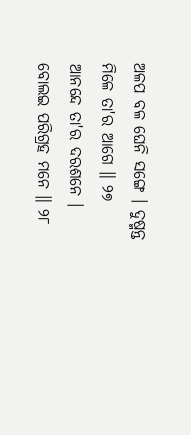ଅଳପ ବଳ ଘେନି ସଙ୍ଗେ । ଦୁଷ୍ମନ୍ତ ମିଳେ ତା'ର ଆଗେ ॥ ୨୭
ଆନନ୍ଦେ ତା'ର ଦରଶନେ । ବୋଲଇ ପରିଗ୍ରହ ମନେ ॥ ୨୮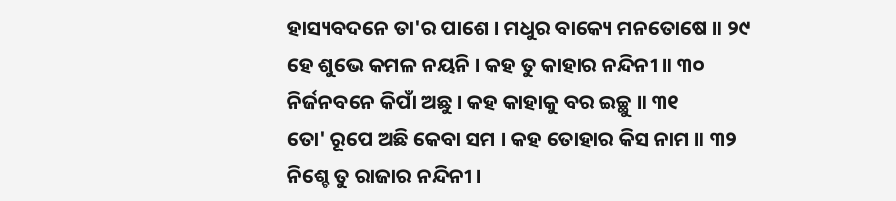ହାସ୍ୟବଦନେ ତା'ର ପାଶେ । ମଧୁର ବାକ୍ୟେ ମନତୋଷେ ॥ ୨୯
ହେ ଶୁଭେ କମଳ ନୟନି । କହ ତୁ କାହାର ନନ୍ଦିନୀ ॥ ୩୦
ନିର୍ଜନବନେ କିପାଁ ଅଛୁ । କହ କାହାକୁ ବର ଇଚ୍ଛୁ ॥ ୩୧
ତୋ' ରୂପେ ଅଛି କେବା ସମ । କହ ତୋହାର କିସ ନାମ ॥ ୩୨
ନିଶ୍ଚେ ତୁ ରାଜାର ନନ୍ଦିନୀ ।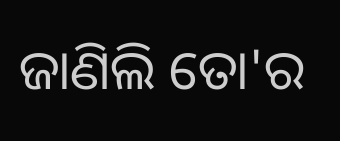ଜାଣିଲି ତୋ'ର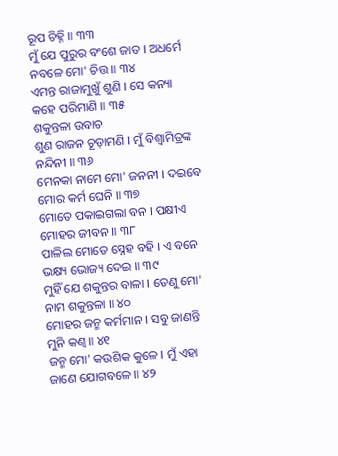ରୂପ ଚିହ୍ନି ॥ ୩୩
ମୁଁ ଯେ ପୁରୁର ବଂଶେ ଜାତ । ଅଧର୍ମେ ନବଳେ ମୋ' ଚିତ୍ତ ॥ ୩୪
ଏମନ୍ତ ରାଜାମୁଖୁଁ ଶୁଣି । ସେ କନ୍ୟା କହେ ପରିମାଣି ॥ ୩୫
ଶକୁନ୍ତଳା ଉବାଚ
ଶୁଣ ରାଜନ ଚୂଡ଼ାମଣି । ମୁଁ ବିଶ୍ୱାମିତ୍ରଙ୍କ ନନ୍ଦିନୀ ॥ ୩୬
ମେନକା ନାମେ ମୋ' ଜନନୀ । ଦଇବେ ମୋର କର୍ମ ଘେନି ॥ ୩୭
ମୋତେ ପକାଇଗଲା ବନ । ପକ୍ଷୀଏ ମୋହର ଜୀବନ ॥ ୩୮
ପାଳିଲ ମୋତେ ସ୍ନେହ ବହି । ଏ ବନେ ଭକ୍ଷ୍ୟ ଭୋଜ୍ୟ ଦେଇ ॥ ୩୯
ମୁହିଁ ଯେ ଶକୁନ୍ତର ବାଳା । ତେଣୁ ମୋ' ନାମ ଶକୁନ୍ତଳା ॥ ୪୦
ମୋହର ଜନ୍ମ କର୍ମମାନ । ସବୁ ଜାଣନ୍ତି ମୁନି କଣ୍ୱ ॥ ୪୧
ଜନ୍ମ ମୋ' କଉଶିକ କୁଳେ । ମୁଁ ଏହା ଜାଣେ ଯୋଗବଳେ ॥ ୪୨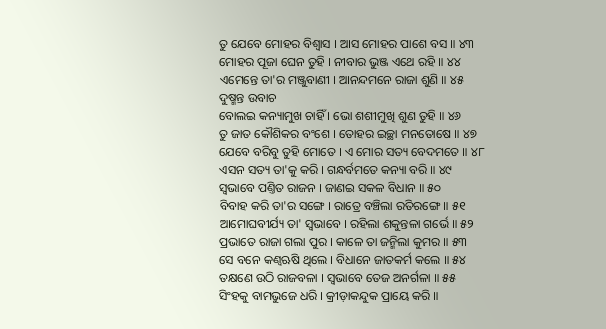ତୁ ଯେବେ ମୋହର ବିଶ୍ୱାସ । ଆସ ମୋହର ପାଶେ ବସ ॥ ୪୩
ମୋହର ପୂଜା ଘେନ ତୁହି । ନୀବାର ଭୁଞ୍ଜ ଏଥେ ରହି ॥ ୪୪
ଏମେନ୍ତେ ତା'ର ମଞ୍ଜୁବାଣୀ । ଆନନ୍ଦମନେ ରାଜା ଶୁଣି ॥ ୪୫
ଦୁଷ୍ମନ୍ତ ଉବାଚ
ବୋଲଇ କନ୍ୟାମୁଖ ଚାହିଁ । ଭୋ ଶଶୀମୁଖି ଶୁଣ ତୁହି ॥ ୪୬
ତୁ ଜାତ କୌଶିକର ବଂଶେ । ତୋହର ଇଚ୍ଛା ମନତୋଷେ ॥ ୪୭
ଯେବେ ବରିବୁ ତୁହି ମୋତେ । ଏ ମୋର ସତ୍ୟ ବେଦମତେ ॥ ୪୮
ଏସନ ସତ୍ୟ ତା'କୁ କରି । ଗନ୍ଧର୍ବମତେ କନ୍ୟା ବରି ॥ ୪୯
ସ୍ୱଭାବେ ପଣ୍ତିତ ରାଜନ । ଜାଣଇ ସକଳ ବିଧାନ ॥ ୫୦
ବିବାହ କରି ତା'ର ସଙ୍ଗେ । ରାତ୍ରେ ବଞ୍ଚିଲା ରତିରଙ୍ଗେ ॥ ୫୧
ଆମୋଘବୀର୍ଯ୍ୟ ତା' ସ୍ୱଭାବେ । ରହିଲା ଶକୁନ୍ତଳା ଗର୍ଭେ ॥ ୫୨
ପ୍ରଭାତେ ରାଜା ଗଲା ପୁର । କାଳେ ତା ଜନ୍ମିଲା କୁମର ॥ ୫୩
ସେ ବନେ କଣ୍ୱଋଷି ଥିଲେ । ବିଧାନେ ଜାତକର୍ମ କଲେ ॥ ୫୪
ତକ୍ଷଣେ ଉଠି ରାଜବଳା । ସ୍ୱଭାବେ ତେଜ ଅନର୍ଗଳା ॥ ୫୫
ସିଂହକୁ ବାମଭୁଜେ ଧରି । କ୍ରୀଡ଼ାକନ୍ଦୁକ ପ୍ରାୟେ କରି ॥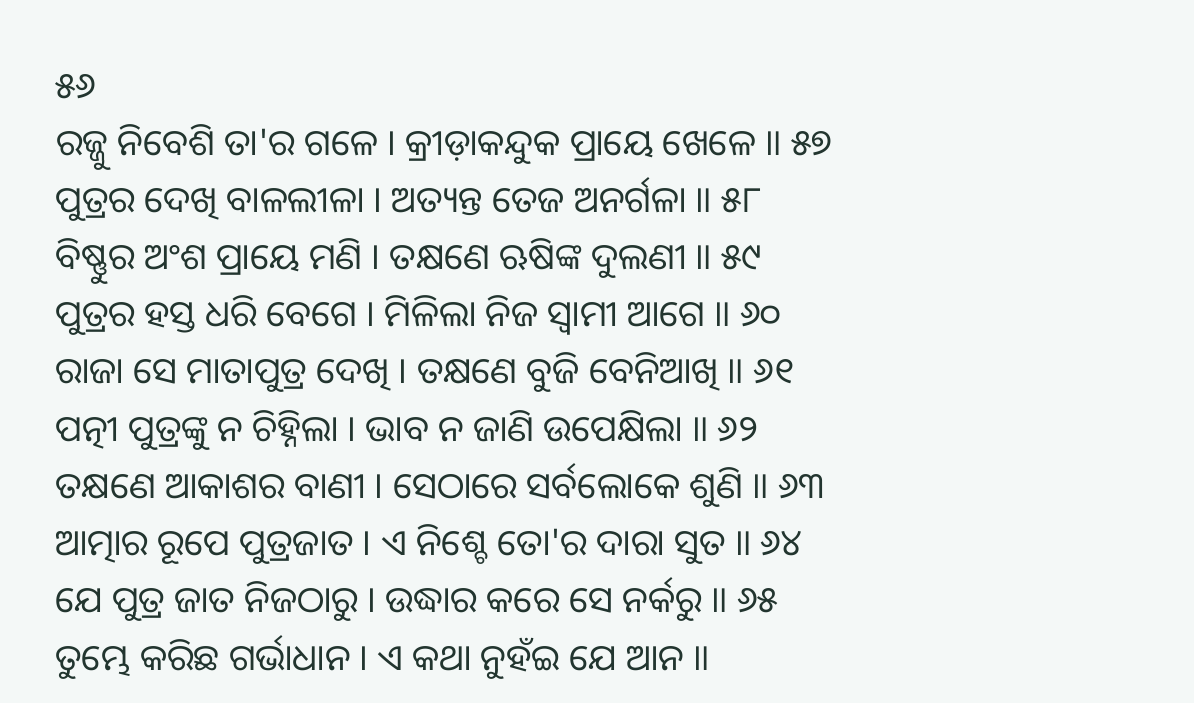୫୬
ରଜ୍ଜୁ ନିବେଶି ତା'ର ଗଳେ । କ୍ରୀଡ଼ାକନ୍ଦୁକ ପ୍ରାୟେ ଖେଳେ ॥ ୫୭
ପୁତ୍ରର ଦେଖି ବାଳଲୀଳା । ଅତ୍ୟନ୍ତ ତେଜ ଅନର୍ଗଳା ॥ ୫୮
ବିଷ୍ଣୁର ଅଂଶ ପ୍ରାୟେ ମଣି । ତକ୍ଷଣେ ଋଷିଙ୍କ ଦୁଲଣୀ ॥ ୫୯
ପୁତ୍ରର ହସ୍ତ ଧରି ବେଗେ । ମିଳିଲା ନିଜ ସ୍ୱାମୀ ଆଗେ ॥ ୬୦
ରାଜା ସେ ମାତାପୁତ୍ର ଦେଖି । ତକ୍ଷଣେ ବୁଜି ବେନିଆଖି ॥ ୬୧
ପତ୍ନୀ ପୁତ୍ରଙ୍କୁ ନ ଚିହ୍ନିଲା । ଭାବ ନ ଜାଣି ଉପେକ୍ଷିଲା ॥ ୬୨
ତକ୍ଷଣେ ଆକାଶର ବାଣୀ । ସେଠାରେ ସର୍ବଲୋକେ ଶୁଣି ॥ ୬୩
ଆତ୍ମାର ରୂପେ ପୁତ୍ରଜାତ । ଏ ନିଶ୍ଚେ ତୋ'ର ଦାରା ସୁତ ॥ ୬୪
ଯେ ପୁତ୍ର ଜାତ ନିଜଠାରୁ । ଉଦ୍ଧାର କରେ ସେ ନର୍କରୁ ॥ ୬୫
ତୁମ୍ଭେ କରିଛ ଗର୍ଭାଧାନ । ଏ କଥା ନୁହଁଇ ଯେ ଆନ ॥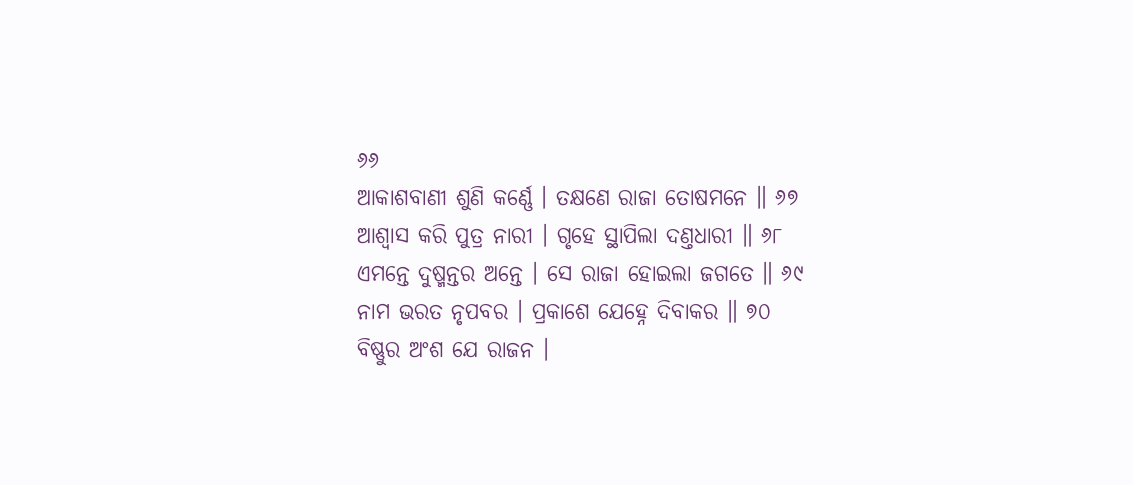୬୬
ଆକାଶବାଣୀ ଶୁଣି କର୍ଣ୍ଣେ । ତକ୍ଷଣେ ରାଜା ତୋଷମନେ ॥ ୬୭
ଆଶ୍ୱାସ କରି ପୁତ୍ର ନାରୀ । ଗୃହେ ସ୍ଥାପିଲା ଦଣ୍ତଧାରୀ ॥ ୬୮
ଏମନ୍ତେ ଦୁଷ୍ମନ୍ତର ଅନ୍ତେ । ସେ ରାଜା ହୋଇଲା ଜଗତେ ॥ ୬୯
ନାମ ଭରତ ନୃପବର । ପ୍ରକାଶେ ଯେହ୍ନେ ଦିବାକର ॥ ୭୦
ବିଷ୍ଣୁର ଅଂଶ ଯେ ରାଜନ ।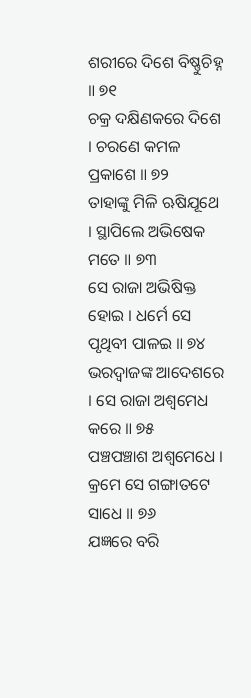ଶରୀରେ ଦିଶେ ବିଷ୍ଣୁଚିହ୍ନ ॥ ୭୧
ଚକ୍ର ଦକ୍ଷିଣକରେ ଦିଶେ । ଚରଣେ କମଳ ପ୍ରକାଶେ ॥ ୭୨
ତାହାଙ୍କୁ ମିଳି ଋଷିଯୂଥେ । ସ୍ଥାପିଲେ ଅଭିଷେକ ମତେ ॥ ୭୩
ସେ ରାଜା ଅଭିଷିକ୍ତ ହୋଇ । ଧର୍ମେ ସେ ପୃଥିବୀ ପାଳଇ ॥ ୭୪
ଭରଦ୍ୱାଜଙ୍କ ଆଦେଶରେ । ସେ ରାଜା ଅଶ୍ୱମେଧ କରେ ॥ ୭୫
ପଞ୍ଚପଞ୍ଚାଶ ଅଶ୍ୱମେଧେ । କ୍ରମେ ସେ ଗଙ୍ଗାତଟେ ସାଧେ ॥ ୭୬
ଯଜ୍ଞରେ ବରି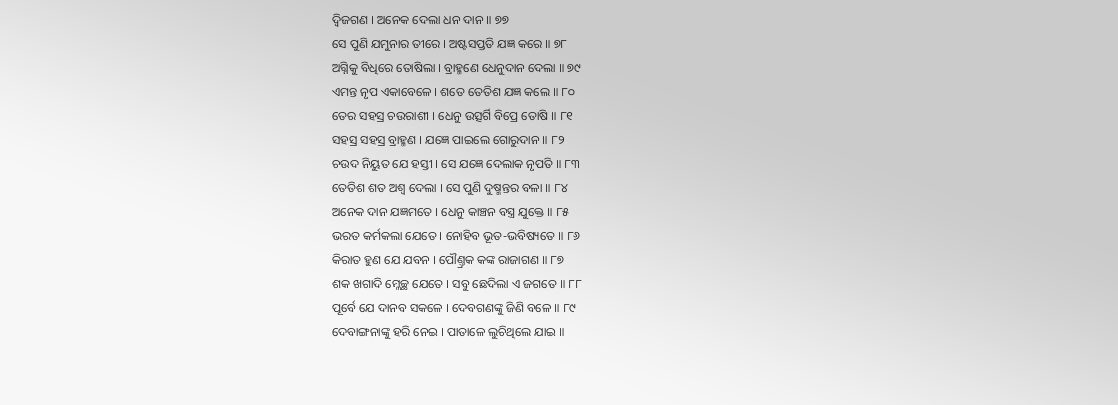ଦ୍ୱିଜଗଣ । ଅନେକ ଦେଲା ଧନ ଦାନ ॥ ୭୭
ସେ ପୁଣି ଯମୁନାର ତୀରେ । ଅଷ୍ଟସପ୍ତତି ଯଜ୍ଞ କରେ ॥ ୭୮
ଅଗ୍ନିକୁ ବିଧିରେ ତୋଷିଲା । ବ୍ରାହ୍ମଣେ ଧେନୁଦାନ ଦେଲା ॥ ୭୯
ଏମନ୍ତ ନୃପ ଏକାବେଳେ । ଶତେ ତେତିଶ ଯଜ୍ଞ କଲେ ॥ ୮୦
ତେର ସହସ୍ର ଚଉରାଶୀ । ଧେନୁ ଉତ୍ସର୍ଗି ବିପ୍ରେ ତୋଷି ॥ ୮୧
ସହସ୍ର ସହସ୍ର ବ୍ରାହ୍ମଣ । ଯଜ୍ଞେ ପାଇଲେ ଗୋରୁଦାନ ॥ ୮୨
ଚଉଦ ନିୟୁତ ଯେ ହସ୍ତୀ । ସେ ଯଜ୍ଞେ ଦେଲାକ ନୃପତି ॥ ୮୩
ତେତିଶ ଶତ ଅଶ୍ୱ ଦେଲା । ସେ ପୁଣି ଦୁଷ୍ମନ୍ତର ବଳା ॥ ୮୪
ଅନେକ ଦାନ ଯଜ୍ଞମତେ । ଧେନୁ କାଞ୍ଚନ ବସ୍ତ୍ର ଯୁକ୍ତେ ॥ ୮୫
ଭରତ କର୍ମକଲା ଯେତେ । ନୋହିବ ଭୂତ-ଭବିଷ୍ୟତେ ॥ ୮୬
କିରାତ ହୁଣ ଯେ ଯବନ । ପୌଣ୍ତ୍ରକ କଙ୍କ ରାଜାଗଣ ॥ ୮୭
ଶକ ଖଗାଦି ମ୍ଲେଚ୍ଛ ଯେତେ । ସବୁ ଛେଦିଲା ଏ ଜଗତେ ॥ ୮୮
ପୂର୍ବେ ଯେ ଦାନବ ସକଳେ । ଦେବଗଣଙ୍କୁ ଜିଣି ବଳେ ॥ ୮୯
ଦେବାଙ୍ଗନାଙ୍କୁ ହରି ନେଇ । ପାତାଳେ ଲୁଚିଥିଲେ ଯାଇ ॥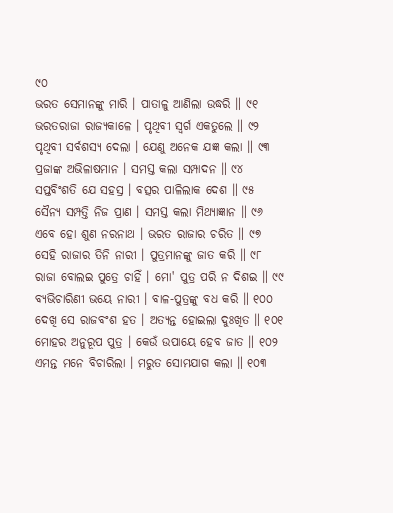୯୦
ଭରତ ସେମାନଙ୍କୁ ମାରି । ପାତାଳୁ ଆଣିଲା ଉଦ୍ଧରି ॥ ୯୧
ଭରତରାଜା ରାଜ୍ୟକାଳେ । ପୃଥିବୀ ସ୍ୱର୍ଗ ଏକତୁଲେ ॥ ୯୨
ପୃଥିବୀ ସର୍ବଶସ୍ୟ ଦେଲା । ଯେଣୁ ଅନେକ ଯଜ୍ଞ କଲା ॥ ୯୩
ପ୍ରଜାଙ୍କ ଅଭିଳାଷମାନ । ସମସ୍ତ କଲା ସମ୍ପାଦନ ॥ ୯୪
ସପ୍ତବିଂଶତି ଯେ ସହସ୍ର । ବତ୍ସର ପାଳିଲାକ ଦେଶ ॥ ୯୫
ସୈନ୍ୟ ସମ୍ପତ୍ତି ନିଜ ପ୍ରାଣ । ସମସ୍ତ କଲା ମିଥ୍ୟାଜ୍ଞାନ ॥ ୯୬
ଏବେ ହୋ ଶୁଣ ନରନାଥ । ଭରତ ରାଜାର ଚରିତ ॥ ୯୭
ସେହି ରାଜାର ତିନି ନାରୀ । ପୁତ୍ରମାନଙ୍କୁ ଜାତ କରି ॥ ୯୮
ରାଜା ବୋଲଇ ପୁତ୍ରେ ଚାହିଁ । ମୋ' ପୁତ୍ର ପରି ନ ଦିଶଇ ॥ ୯୯
ବ୍ୟଭିଚାରିଣୀ ଭୟେ ନାରୀ । ବାଳ-ପୁତ୍ରଙ୍କୁ ବଧ କରି ॥ ୧୦୦
ଦେଖି ସେ ରାଜବଂଶ ହତ । ଅତ୍ୟନ୍ତ ହୋଇଲା ଦୁଃଖିତ ॥ ୧୦୧
ମୋହର ଅନୁରୂପ ପୁତ୍ର । କେଉଁ ଉପାୟେ ହେବ ଜାତ ॥ ୧୦୨
ଏମନ୍ତ ମନେ ବିଚାରିଲା । ମରୁତ ସୋମଯାଗ କଲା ॥ ୧୦୩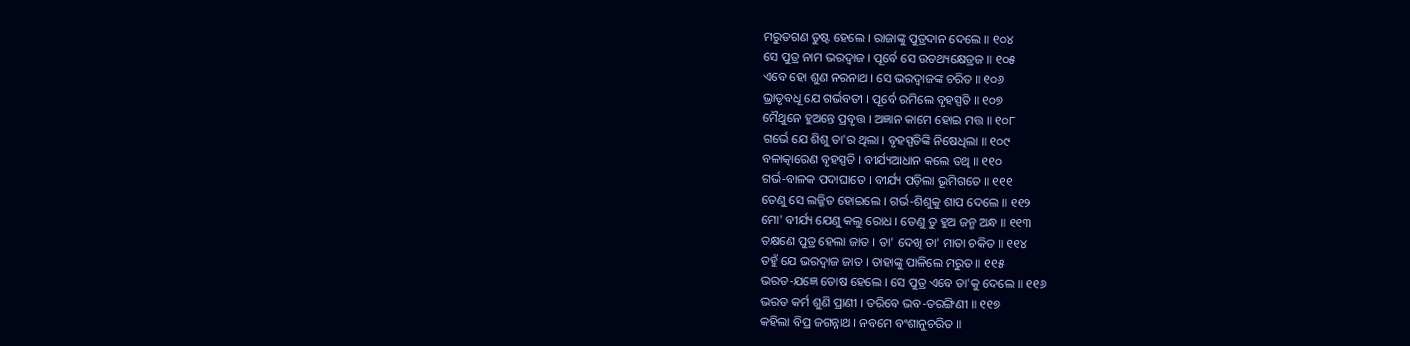ମରୁତଗଣ ତୁଷ୍ଟ ହେଲେ । ରାଜାଙ୍କୁ ପୁତ୍ରଦାନ ଦେଲେ ॥ ୧୦୪
ସେ ପୁତ୍ର ନାମ ଭରଦ୍ୱାଜ । ପୂର୍ବେ ସେ ଉତଥ୍ୟକ୍ଷେତ୍ରଜ ॥ ୧୦୫
ଏବେ ହୋ ଶୁଣ ନରନାଥ । ସେ ଭରଦ୍ୱାଜଙ୍କ ଚରିତ ॥ ୧୦୬
ଭ୍ରାତୃବଧୂ ଯେ ଗର୍ଭବତୀ । ପୂର୍ବେ ରମିଲେ ବୃହସ୍ପତି ॥ ୧୦୭
ମୈଥୁନେ ହୁଅନ୍ତେ ପ୍ରବୃତ୍ତ । ଅଜ୍ଞାନ କାମେ ହୋଇ ମତ୍ତ ॥ ୧୦୮
ଗର୍ଭେ ଯେ ଶିଶୁ ତା'ର ଥିଲା । ବୃହସ୍ପତିଙ୍କି ନିଷେଧିଲା ॥ ୧୦୯
ବଳାତ୍କାରେଣ ବୃହସ୍ପତି । ବୀର୍ଯ୍ୟଆଧାନ କଲେ ତଥି ॥ ୧୧୦
ଗର୍ଭ-ବାଳକ ପଦାଘାତେ । ବୀର୍ଯ୍ୟ ପଡ଼ିଲା ଭୂମିଗତେ ॥ ୧୧୧
ତେଣୁ ସେ ଲଜ୍ଜିତ ହୋଇଲେ । ଗର୍ଭ-ଶିଶୁକୁ ଶାପ ଦେଲେ ॥ ୧୧୨
ମୋ' ବୀର୍ଯ୍ୟ ଯେଣୁ କଲୁ ରୋଧ । ତେଣୁ ତୁ ହୁଅ ଜନ୍ମ ଅନ୍ଧ ॥ ୧୧୩
ତକ୍ଷଣେ ପୁତ୍ର ହେଲା ଜାତ । ତା' ଦେଖି ତା' ମାତା ଚକିତ ॥ ୧୧୪
ତହୁଁ ଯେ ଭରଦ୍ୱାଜ ଜାତ । ତାହାଙ୍କୁ ପାଳିଲେ ମରୁତ ॥ ୧୧୫
ଭରତ-ଯଜ୍ଞେ ତୋଷ ହେଲେ । ସେ ପୁତ୍ର ଏବେ ତା'କୁ ଦେଲେ ॥ ୧୧୬
ଭରତ କର୍ମ ଶୁଣି ପ୍ରାଣୀ । ତରିବେ ଭବ-ତରଙ୍ଗିଣୀ ॥ ୧୧୭
କହିଲା ବିପ୍ର ଜଗନ୍ନାଥ । ନବମେ ବଂଶାନୁଚରିତ ॥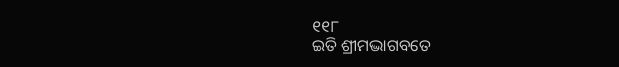୧୧୮
ଇତି ଶ୍ରୀମଦ୍ଭାଗବତେ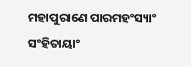ମହାପୁରାଣେ ପାରମହଂସ୍ୟାଂ ସଂହିତାୟାଂ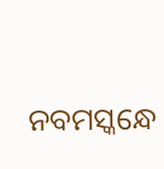ନବମସ୍କନ୍ଧେ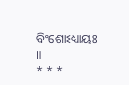ବିଂଶୋଽଧ୍ୟାୟଃ ॥
* * *